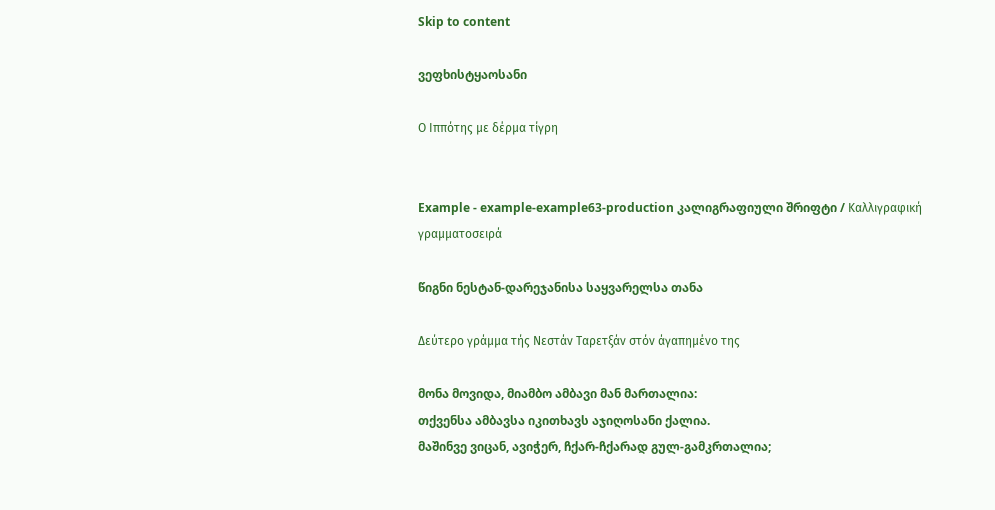Skip to content

ვეფხისტყაოსანი

Ο Ιππότης με δέρμα τίγρη


Example - example-example63-production კალიგრაფიული შრიფტი / Καλλιγραφική γραμματοσειρά

წიგნი ნესტან-დარეჯანისა საყვარელსა თანა

Δεύτερο γράμμα τής Νεστάν Ταρετξάν στόν άγαπημένο της

მონა მოვიდა, მიამბო ამბავი მან მართალია:
თქვენსა ამბავსა იკითხავს აჯიღოსანი ქალია.
მაშინვე ვიცან, ავიჭერ, ჩქარ-ჩქარად გულ-გამკრთალია;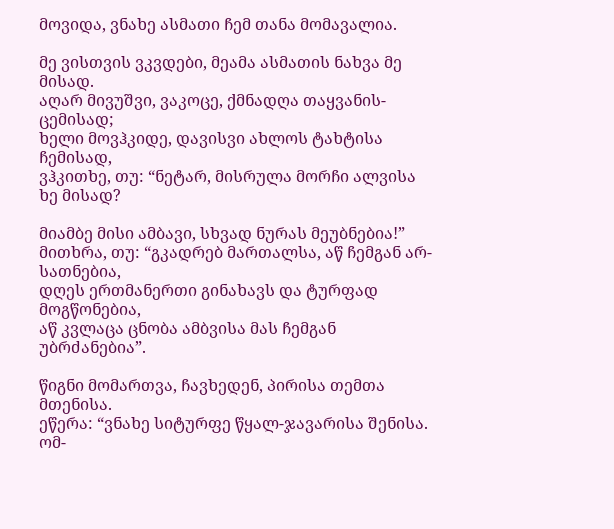მოვიდა, ვნახე ასმათი ჩემ თანა მომავალია.

მე ვისთვის ვკვდები, მეამა ასმათის ნახვა მე მისად.
აღარ მივუშვი, ვაკოცე, ქმნადღა თაყვანის-ცემისად;
ხელი მოვჰკიდე, დავისვი ახლოს ტახტისა ჩემისად,
ვჰკითხე, თუ: “ნეტარ, მისრულა მორჩი ალვისა ხე მისად?

მიამბე მისი ამბავი, სხვად ნურას მეუბნებია!”
მითხრა, თუ: “გკადრებ მართალსა, აწ ჩემგან არ-სათნებია,
დღეს ერთმანერთი გინახავს და ტურფად მოგწონებია,
აწ კვლაცა ცნობა ამბვისა მას ჩემგან უბრძანებია”.

წიგნი მომართვა, ჩავხედენ, პირისა თემთა მთენისა.
ეწერა: “ვნახე სიტურფე წყალ-ჯავარისა შენისა.
ომ-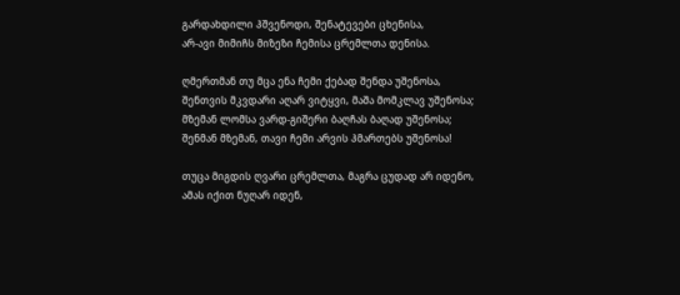გარდახდილი ჰშვენოდი, შენატევები ცხენისა,
არ-ავი მიმიჩს მიზეზი ჩემისა ცრემლთა დენისა.

ღმერთმან თუ მცა ენა ჩემი ქებად შენდა უშენოსა,
შენთვის მკვდარი აღარ ვიტყვი, მაშა მომკლავ უშენოსა;
მზემან ლომსა ვარდ-გიშერი ბაღჩას ბაღად უშენოსა;
შენმან მზემან, თავი ჩემი არვის ჰმართებს უშენოსა!

თუცა მიგდის ღვარი ცრემლთა, მაგრა ცუდად არ იდენო,
ამას იქით ნუღარ იდენ,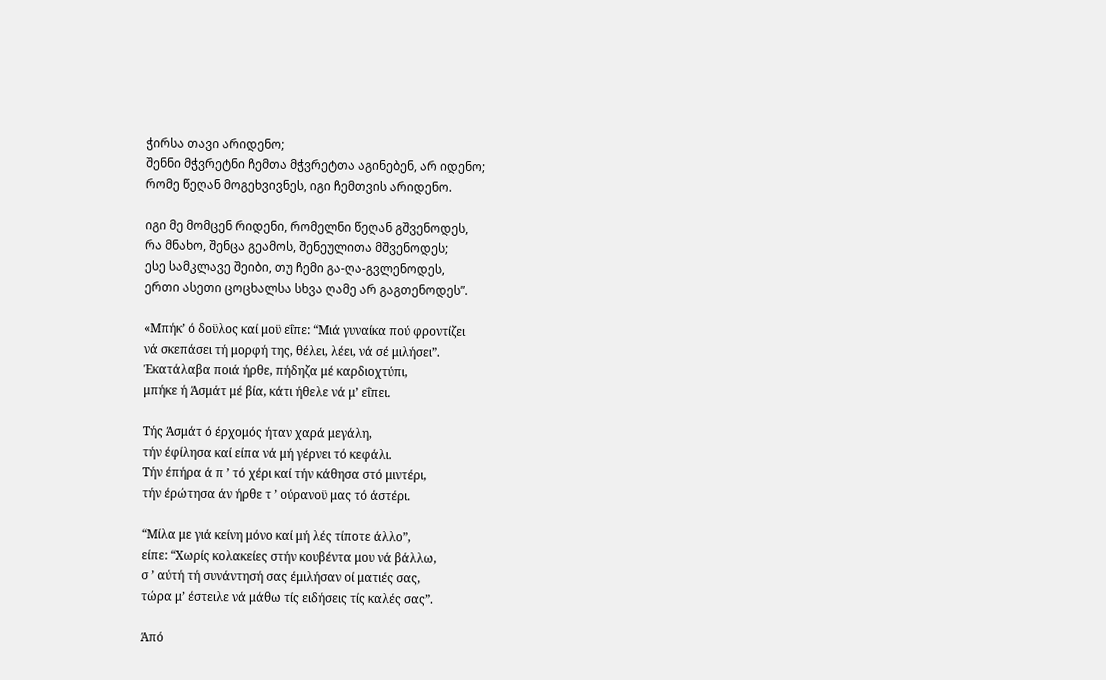ჭირსა თავი არიდენო;
შენნი მჭვრეტნი ჩემთა მჭვრეტთა აგინებენ, არ იდენო;
რომე წეღან მოგეხვივნეს, იგი ჩემთვის არიდენო.

იგი მე მომცენ რიდენი, რომელნი წეღან გშვენოდეს,
რა მნახო, შენცა გეამოს, შენეულითა მშვენოდეს;
ესე სამკლავე შეიბი, თუ ჩემი გა-ღა-გვლენოდეს,
ერთი ასეთი ცოცხალსა სხვა ღამე არ გაგთენოდეს”.

«Μπήκ’ ό δοϋλος καί μοϋ εΐπε: “Μιά γυναίκα πού φροντίζει
νά σκεπάσει τή μορφή της, θέλει, λέει, νά σέ μιλήσει”.
Έκατάλαβα ποιά ήρθε, πήδηζα μέ καρδιοχτύπι,
μπήκε ή Άσμάτ μέ βία, κάτι ήθελε νά μ’ εΐπει.

Τής Άσμάτ ό έρχομός ήταν χαρά μεγάλη,
τήν έφίλησα καί είπα νά μή γέρνει τό κεφάλι.
Τήν έπήρα ά π ’ τό χέρι καί τήν κάθησα στό μιντέρι,
τήν έρώτησα άν ήρθε τ ’ ούρανοϋ μας τό άστέρι.

“Μίλα με γιά κείνη μόνο καί μή λές τίποτε άλλο”,
είπε: “Χωρίς κολακείες στήν κουβέντα μου νά βάλλω,
σ ’ αύτή τή συνάντησή σας έμιλήσαν οί ματιές σας,
τώρα μ’ έστειλε νά μάθω τίς ειδήσεις τίς καλές σας”.

Άπό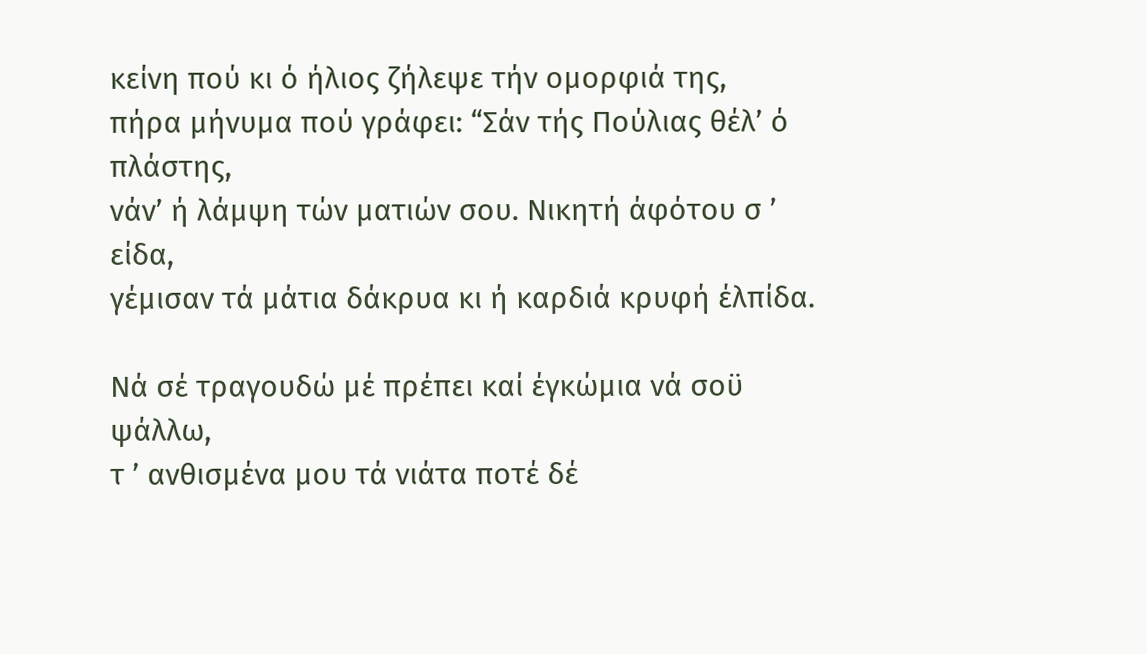κείνη πού κι ό ήλιος ζήλεψε τήν ομορφιά της,
πήρα μήνυμα πού γράφει: “Σάν τής Πούλιας θέλ’ ό πλάστης,
νάν’ ή λάμψη τών ματιών σου. Νικητή άφότου σ ’ είδα,
γέμισαν τά μάτια δάκρυα κι ή καρδιά κρυφή έλπίδα.

Νά σέ τραγουδώ μέ πρέπει καί έγκώμια νά σοϋ ψάλλω,
τ ’ ανθισμένα μου τά νιάτα ποτέ δέ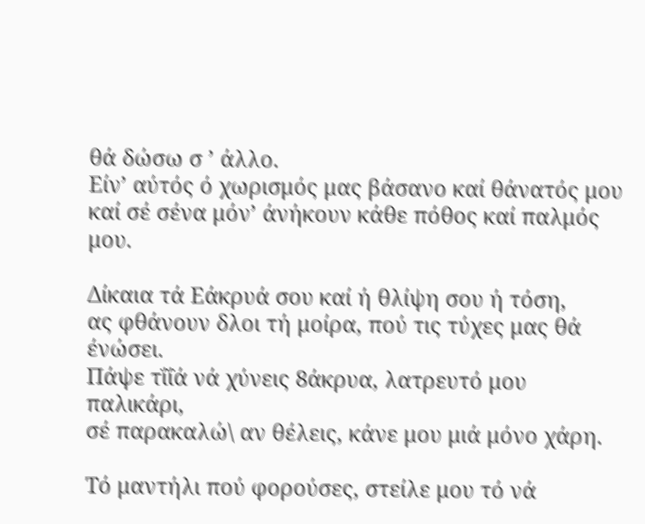θά δώσω σ ’ άλλο.
Είν’ αύτός ό χωρισμός μας βάσανο καί θάνατός μου
καί σέ σένα μόν’ άνήκουν κάθε πόθος καί παλμός μου.

Δίκαια τά Εάκρυά σου καί ή θλίψη σου ή τόση,
ας φθάνουν δλοι τή μοίρα, πού τις τύχες μας θά ένώσει.
Πάψε τΐΐά νά χύνεις 8άκρυα, λατρευτό μου παλικάρι,
σέ παρακαλώ\ αν θέλεις, κάνε μου μιά μόνο χάρη.

Τό μαντήλι πού φορούσες, στείλε μου τό νά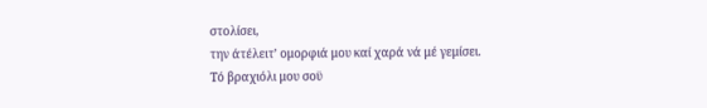στολίσει,
την άτέλειτ’ ομορφιά μου καί χαρά νά μέ γεμίσει.
Τό βραχιόλι μου σοϋ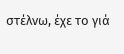στέλνω, έχε το γιά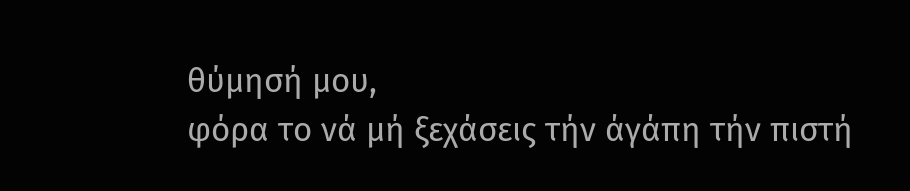θύμησή μου,
φόρα το νά μή ξεχάσεις τήν άγάπη τήν πιστή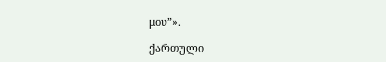μου”».

ქართული